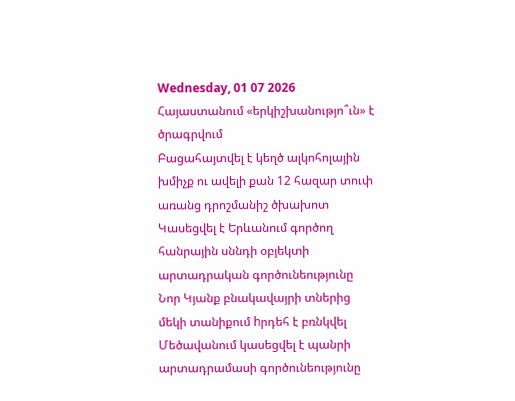Wednesday, 01 07 2026
Հայաստանում «երկիշխանությո՞ւն» է ծրագրվում
Բացահայտվել է կեղծ ալկոհոլային խմիչք ու ավելի քան 12 հազար տուփ առանց դրոշմանիշ ծխախոտ
Կասեցվել է Երևանում գործող հանրային սննդի օբյեկտի արտադրական գործունեությունը
Նոր Կյանք բնակավայրի տներից մեկի տանիքում hրդեհ է բռնկվել
Մեծավանում կասեցվել է պանրի արտադրամասի գործունեությունը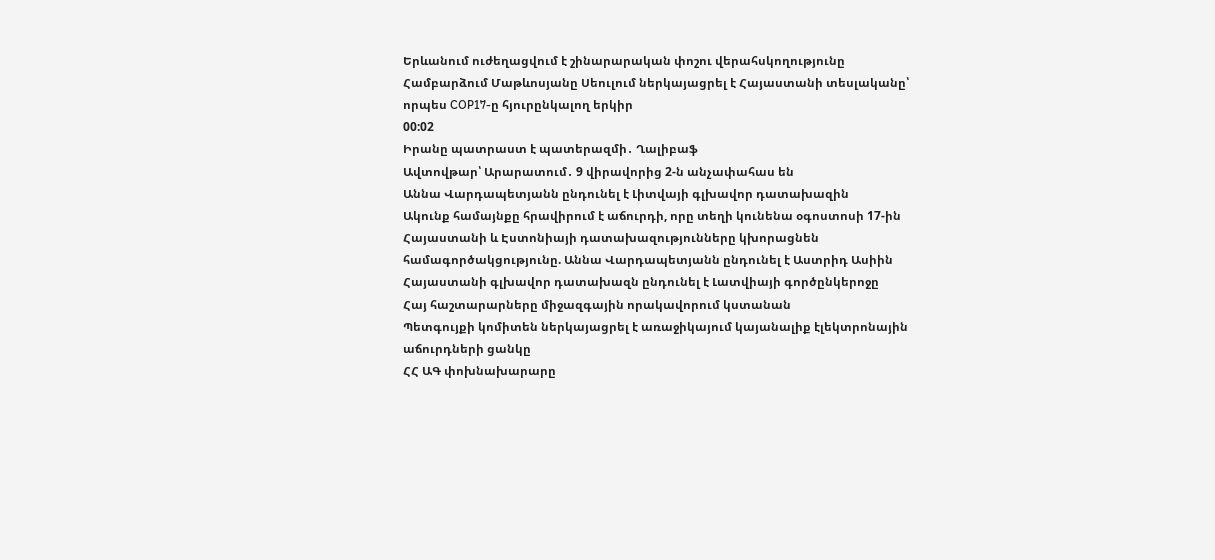Երևանում ուժեղացվում է շինարարական փոշու վերահսկողությունը
Համբարձում Մաթևոսյանը Սեուլում ներկայացրել է Հայաստանի տեսլականը՝ որպես COP17-ը հյուրընկալող երկիր
00:02
Իրանը պատրաստ է պատերազմի․ Ղալիբաֆ
Ավտովթար՝ Արարատում․ 9 վիրավորից 2-ն անչափահաս են
Աննա Վարդապետյանն ընդունել է Լիտվայի գլխավոր դատախազին
Ակունք համայնքը հրավիրում է աճուրդի, որը տեղի կունենա օգոստոսի 17-ին
Հայաստանի և Էստոնիայի դատախազությունները կխորացնեն համագործակցությունը. Աննա Վարդապետյանն ընդունել է Աստրիդ Ասիին
Հայաստանի գլխավոր դատախազն ընդունել է Լատվիայի գործընկերոջը
Հայ հաշտարարները միջազգային որակավորում կստանան
Պետգույքի կոմիտեն ներկայացրել է առաջիկայում կայանալիք էլեկտրոնային աճուրդների ցանկը
ՀՀ ԱԳ փոխնախարարը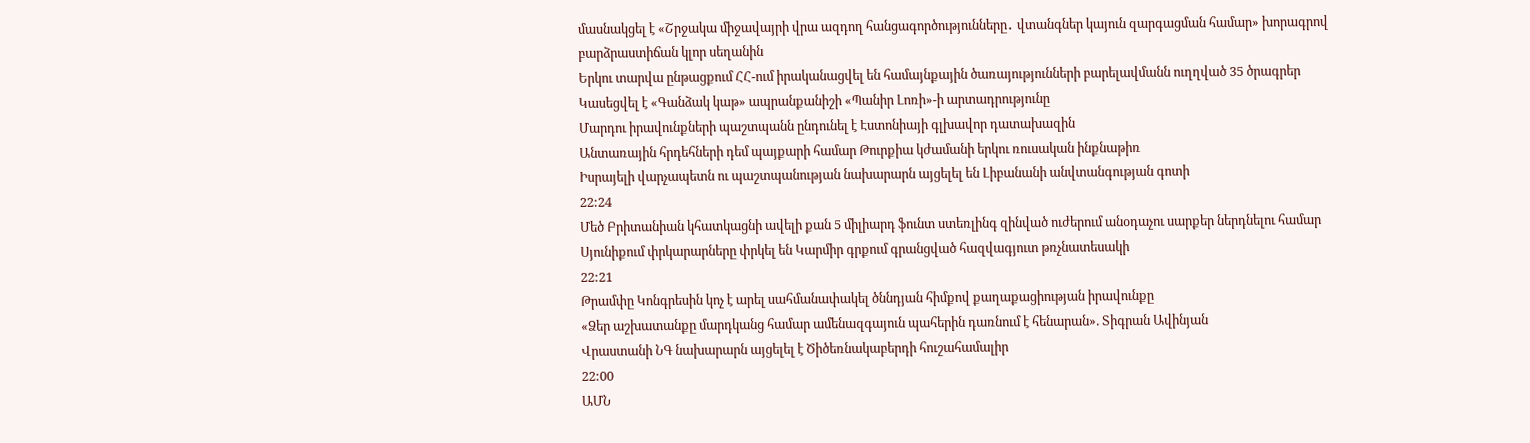մասնակցել է «Շրջակա միջավայրի վրա ազդող հանցագործությունները․ վտանգներ կայուն զարգացման համար» խորագրով բարձրաստիճան կլոր սեղանին
Երկու տարվա ընթացքում ՀՀ-ում իրականացվել են համայնքային ծառայությունների բարելավմանն ուղղված 35 ծրագրեր
Կասեցվել է «Գանձակ կաթ» ապրանքանիշի «Պանիր Լոռի»-ի արտադրությունը
Մարդու իրավունքների պաշտպանն ընդունել է Էստոնիայի գլխավոր դատախազին
Անտառային հրդեհների դեմ պայքարի համար Թուրքիա կժամանի երկու ռուսական ինքնաթիռ
Իսրայելի վարչապետն ու պաշտպանության նախարարն այցելել են Լիբանանի անվտանգության գոտի
22:24
Մեծ Բրիտանիան կհատկացնի ավելի քան 5 միլիարդ ֆունտ ստեռլինգ զինված ուժերում անօդաչու սարքեր ներդնելու համար
Սյունիքում փրկարարները փրկել են Կարմիր գրքում գրանցված հազվագյուտ թռչնատեսակի
22:21
Թրամփը Կոնգրեսին կոչ է արել սահմանափակել ծննդյան հիմքով քաղաքացիության իրավունքը
«Ձեր աշխատանքը մարդկանց համար ամենազգայուն պահերին դառնում է հենարան». Տիգրան Ավինյան
Վրաստանի ՆԳ նախարարն այցելել է Ծիծեռնակաբերդի հուշահամալիր
22:00
ԱՄՆ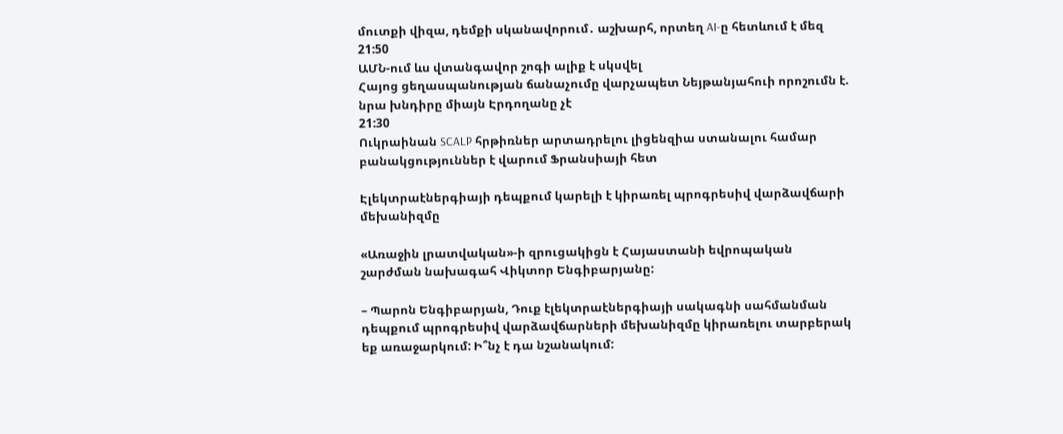մուտքի վիզա, դեմքի սկանավորում․ աշխարհ, որտեղ AI-ը հետևում է մեզ
21:50
ԱՄՆ-ում ևս վտանգավոր շոգի ալիք է սկսվել
Հայոց ցեղասպանության ճանաչումը վարչապետ Նեյթանյահուի որոշումն է. նրա խնդիրը միայն Էրդողանը չէ
21:30
Ուկրաինան SCALP հրթիռներ արտադրելու լիցենզիա ստանալու համար բանակցություններ է վարում Ֆրանսիայի հետ

Էլեկտրաէներգիայի դեպքում կարելի է կիրառել պրոգրեսիվ վարձավճարի մեխանիզմը

«Առաջին լրատվական»-ի զրուցակիցն է Հայաստանի եվրոպական շարժման նախագահ Վիկտոր Ենգիբարյանը:

– Պարոն Ենգիբարյան, Դուք էլեկտրաէներգիայի սակագնի սահմանման դեպքում պրոգրեսիվ վարձավճարների մեխանիզմը կիրառելու տարբերակ եք առաջարկում: Ի՞նչ է դա նշանակում: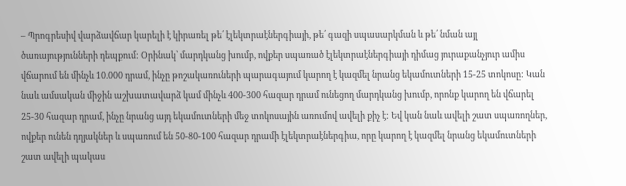– Պրոգրեսիվ վարձավճար կարելի է կիրառել թե՛ էլեկտրաէներգիայի, թե՛ գազի սպասարկման և թե՛ նման այլ ծառայությունների դեպքում: Օրինակ՝ մարդկանց խումբ, ովքեր սպառած էլեկտրաէներգիայի դիմաց յուրաքանչյուր ամիս վճարում են մինչև 10.000 դրամ, ինչը թոշակառուների պարագայում կարող է կազմել նրանց եկամուտների 15-25 տոկոսը: Կան նաև ամսական միջին աշխատավարձ կամ մինչև 400-300 հազար դրամ ունեցող մարդկանց խումբ, որոնք կարող են վճարել 25-30 հազար դրամ, ինչը նրանց այդ եկամուտների մեջ տոկոսային առումով ավելի քիչ է: Եվ կան նաև ավելի շատ սպառողներ, ովքեր ունեն դղյակներ և սպառում են 50-80-100 հազար դրամի էլեկտրաէներգիա, որը կարող է կազմել նրանց եկամուտների շատ ավելի պակաս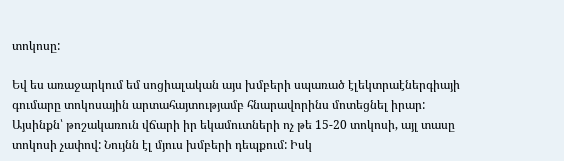տոկոսը:

Եվ ես առաջարկում եմ սոցիալական այս խմբերի սպառած էլեկտրաէներգիայի գումարը տոկոսային արտահայտությամբ հնարավորինս մոտեցնել իրար: Այսինքն՝ թոշակառուն վճարի իր եկամուտների ոչ թե 15-20 տոկոսի, այլ տասը տոկոսի չափով: Նույնն էլ մյուս խմբերի դեպքում: Իսկ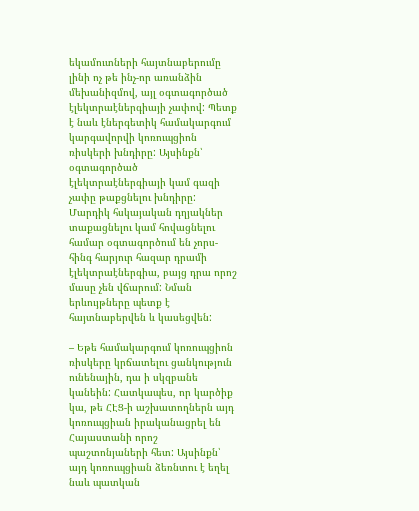եկամուտների հայտնաբերումը լինի ոչ թե ինչ-որ առանձին մեխանիզմով, այլ օգտագործած էլեկտրաէներգիայի չափով: Պետք է նաև էներգետիկ համակարգում կարգավորվի կոռուպցիոն ռիսկերի խնդիրը: Այսինքն՝ օգտագործած էլեկտրաէներգիայի կամ գազի չափը թաքցնելու խնդիրը: Մարդիկ հսկայական դղյակներ տաքացնելու կամ հովացնելու համար օգտագործում են չորս-հինգ հարյուր հազար դրամի էլեկտրաէներգիա, բայց դրա որոշ մասը չեն վճարում: Նման երևույթները պետք է հայտնաբերվեն և կասեցվեն:

– Եթե համակարգում կոռուպցիոն ռիսկերը կրճատելու ցանկություն ունենային, դա ի սկզբանե կանեին: Հատկապես, որ կարծիք կա, թե ՀԷՑ-ի աշխատողներն այդ կոռուպցիան իրականացրել են Հայաստանի որոշ պաշտոնյաների հետ: Այսինքն՝ այդ կոռուպցիան ձեռնտու է եղել նաև պատկան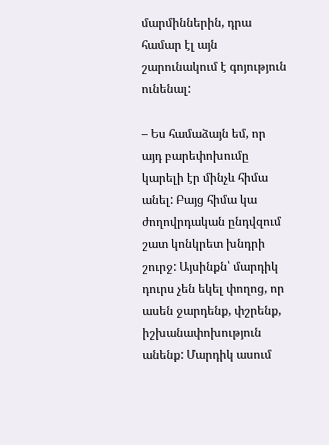մարմիններին, դրա համար էլ այն շարունակում է գոյություն ունենալ:

– Ես համաձայն եմ, որ այդ բարեփոխումը կարելի էր մինչև հիմա անել: Բայց հիմա կա ժողովրդական ընդվզում շատ կոնկրետ խնդրի շուրջ: Այսինքն՝ մարդիկ դուրս չեն եկել փողոց, որ ասեն ջարդենք, փշրենք, իշխանափոխություն անենք: Մարդիկ ասում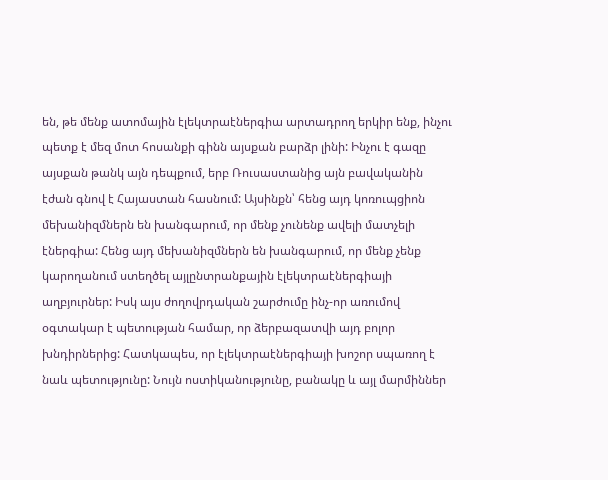են, թե մենք ատոմային էլեկտրաէներգիա արտադրող երկիր ենք, ինչու պետք է մեզ մոտ հոսանքի գինն այսքան բարձր լինի: Ինչու է գազը այսքան թանկ այն դեպքում, երբ Ռուսաստանից այն բավականին էժան գնով է Հայաստան հասնում: Այսինքն՝ հենց այդ կոռուպցիոն մեխանիզմներն են խանգարում, որ մենք չունենք ավելի մատչելի էներգիա: Հենց այդ մեխանիզմներն են խանգարում, որ մենք չենք կարողանում ստեղծել այլընտրանքային էլեկտրաէներգիայի աղբյուրներ: Իսկ այս ժողովրդական շարժումը ինչ-որ առումով օգտակար է պետության համար, որ ձերբազատվի այդ բոլոր խնդիրներից: Հատկապես, որ էլեկտրաէներգիայի խոշոր սպառող է նաև պետությունը: Նույն ոստիկանությունը, բանակը և այլ մարմիններ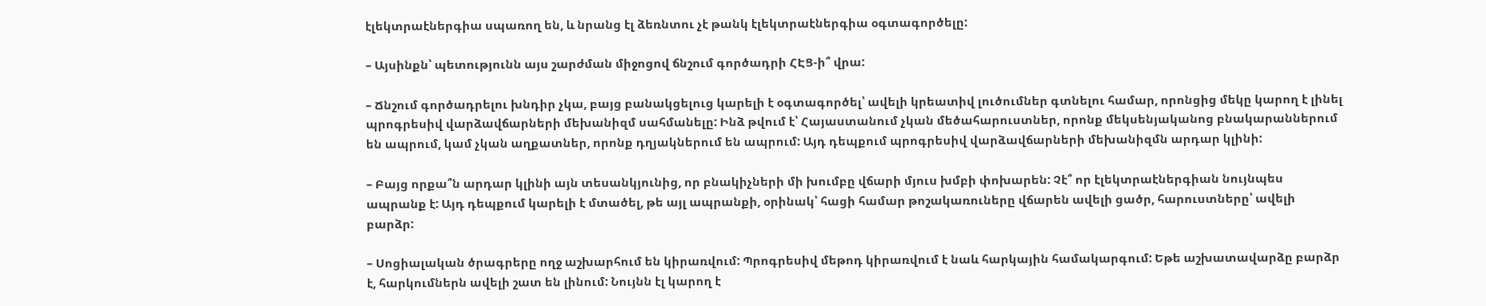էլեկտրաէներգիա սպառող են, և նրանց էլ ձեռնտու չէ թանկ էլեկտրաէներգիա օգտագործելը:

– Այսինքն՝ պետությունն այս շարժման միջոցով ճնշում գործադրի ՀԷՑ-ի՞ վրա:

– Ճնշում գործադրելու խնդիր չկա, բայց բանակցելուց կարելի է օգտագործել՝ ավելի կրեատիվ լուծումներ գտնելու համար, որոնցից մեկը կարող է լինել պրոգրեսիվ վարձավճարների մեխանիզմ սահմանելը: Ինձ թվում է՝ Հայաստանում չկան մեծահարուստներ, որոնք մեկսենյականոց բնակարաններում են ապրում, կամ չկան աղքատներ, որոնք դղյակներում են ապրում: Այդ դեպքում պրոգրեսիվ վարձավճարների մեխանիզմն արդար կլինի:

– Բայց որքա՞ն արդար կլինի այն տեսանկյունից, որ բնակիչների մի խումբը վճարի մյուս խմբի փոխարեն: Չէ՞ որ էլեկտրաէներգիան նույնպես ապրանք է: Այդ դեպքում կարելի է մտածել, թե այլ ապրանքի, օրինակ՝ հացի համար թոշակառուները վճարեն ավելի ցածր, հարուստները՝ ավելի բարձր:

– Սոցիալական ծրագրերը ողջ աշխարհում են կիրառվում: Պրոգրեսիվ մեթոդ կիրառվում է նաև հարկային համակարգում: Եթե աշխատավարձը բարձր է, հարկումներն ավելի շատ են լինում: Նույնն էլ կարող է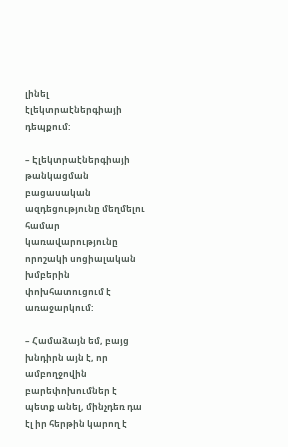լինել էլեկտրաէներգիայի դեպքում:

– Էլեկտրաէներգիայի թանկացման բացասական ազդեցությունը մեղմելու համար կառավարությունը որոշակի սոցիալական խմբերին փոխհատուցում է առաջարկում:

– Համաձայն եմ, բայց խնդիրն այն է, որ ամբողջովին բարեփոխումներ է պետք անել, մինչդեռ դա էլ իր հերթին կարող է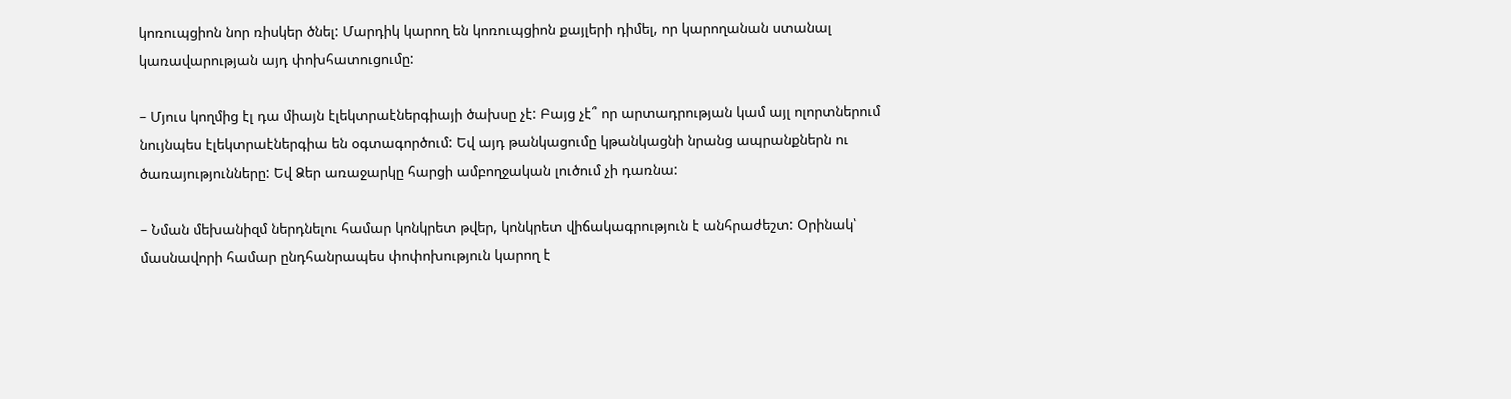կոռուպցիոն նոր ռիսկեր ծնել: Մարդիկ կարող են կոռուպցիոն քայլերի դիմել, որ կարողանան ստանալ կառավարության այդ փոխհատուցումը:

– Մյուս կողմից էլ դա միայն էլեկտրաէներգիայի ծախսը չէ: Բայց չէ՞ որ արտադրության կամ այլ ոլորտներում նույնպես էլեկտրաէներգիա են օգտագործում: Եվ այդ թանկացումը կթանկացնի նրանց ապրանքներն ու ծառայությունները: Եվ Ձեր առաջարկը հարցի ամբողջական լուծում չի դառնա:

– Նման մեխանիզմ ներդնելու համար կոնկրետ թվեր, կոնկրետ վիճակագրություն է անհրաժեշտ: Օրինակ՝ մասնավորի համար ընդհանրապես փոփոխություն կարող է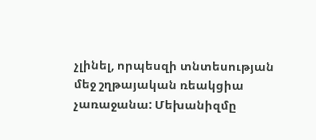չլինել, որպեսզի տնտեսության մեջ շղթայական ռեակցիա չառաջանա: Մեխանիզմը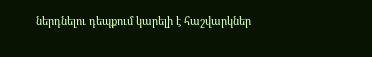ներդնելու դեպքում կարելի է հաշվարկներ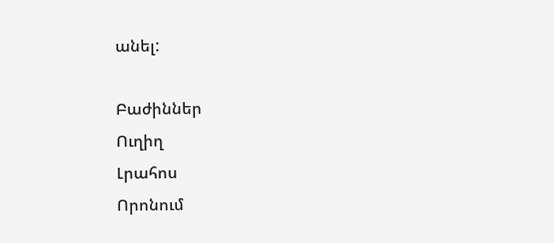անել:

Բաժիններ
Ուղիղ
Լրահոս
Որոնում